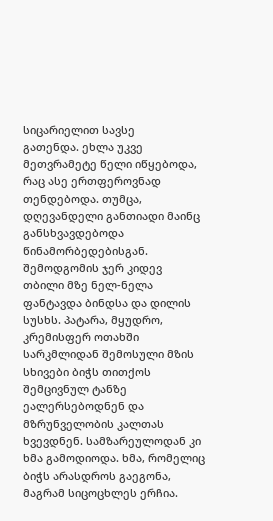სიცარიელით სავსე
გათენდა. ეხლა უკვე მეთვრამეტე წელი იწყებოდა, რაც ასე ერთფეროვნად თენდებოდა. თუმცა, დღევანდელი განთიადი მაინც განსხვავდებოდა წინამორბედებისგან. შემოდგომის ჯერ კიდევ თბილი მზე ნელ-ნელა ფანტავდა ბინდსა და დილის სუსხს. პატარა, მყუდრო, კრემისფერ ოთახში სარკმლიდან შემოსული მზის სხივები ბიჭს თითქოს შემცივნულ ტანზე ეალერსებოდნენ და მზრუნველობის კალთას ხვევდნენ. სამზარეულოდან კი ხმა გამოდიოდა. ხმა, რომელიც ბიჭს არასდროს გაეგონა, მაგრამ სიცოცხლეს ერჩია.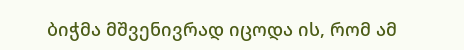ბიჭმა მშვენივრად იცოდა ის, რომ ამ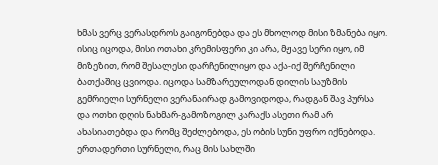ხმას ვერც ვერასდროს გაიგონებდა და ეს მხოლოდ მისი ზმანება იყო. ისიც იცოდა, მისი ოთახი კრემისფერი კი არა, მჟავე სერი იყო, იმ მიზეზით, რომ შესალესი დარჩენილიყო და აქა-იქ შერჩენილი ბათქაშიც ცვიოდა. იცოდა სამზარეულოდან დილის საუზმის გემრიელი სურნელი ვერანაირად გამოვიდოდა, რადგან შავ პურსა და ოთხი დღის ნახმარ-გამოზოგილ კარაქს ასეთი რამ არ ახასიათებდა და რომც შეძლებოდა, ეს ობის სუნი უფრო იქნებოდა. ერთადერთი სურნელი, რაც მის სახლში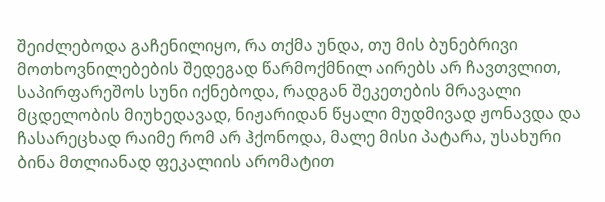შეიძლებოდა გაჩენილიყო, რა თქმა უნდა, თუ მის ბუნებრივი მოთხოვნილებების შედეგად წარმოქმნილ აირებს არ ჩავთვლით, საპირფარეშოს სუნი იქნებოდა, რადგან შეკეთების მრავალი მცდელობის მიუხედავად, ნიჟარიდან წყალი მუდმივად ჟონავდა და ჩასარეცხად რაიმე რომ არ ჰქონოდა, მალე მისი პატარა, უსახური ბინა მთლიანად ფეკალიის არომატით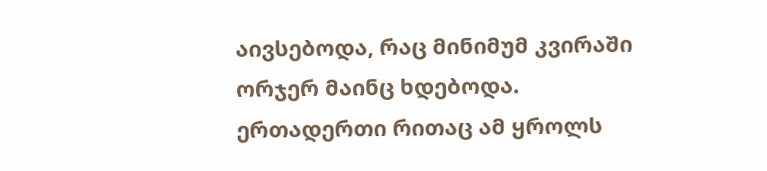აივსებოდა, რაც მინიმუმ კვირაში ორჯერ მაინც ხდებოდა. ერთადერთი რითაც ამ ყროლს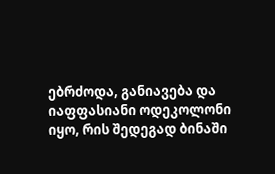ებრძოდა, განიავება და იაფფასიანი ოდეკოლონი იყო, რის შედეგად ბინაში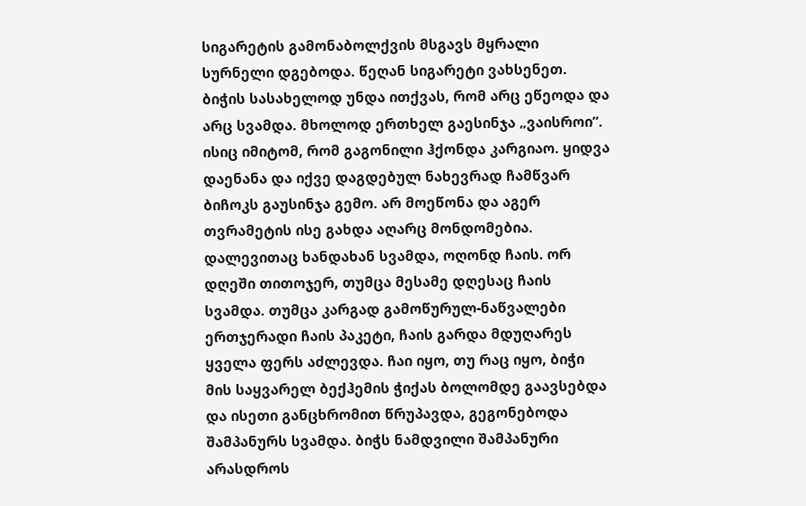სიგარეტის გამონაბოლქვის მსგავს მყრალი სურნელი დგებოდა. წეღან სიგარეტი ვახსენეთ. ბიჭის სასახელოდ უნდა ითქვას, რომ არც ეწეოდა და არც სვამდა. მხოლოდ ერთხელ გაესინჯა „ვაისროი”. ისიც იმიტომ, რომ გაგონილი ჰქონდა კარგიაო. ყიდვა დაენანა და იქვე დაგდებულ ნახევრად ჩამწვარ ბიჩოკს გაუსინჯა გემო. არ მოეწონა და აგერ თვრამეტის ისე გახდა აღარც მონდომებია. დალევითაც ხანდახან სვამდა, ოღონდ ჩაის. ორ დღეში თითოჯერ, თუმცა მესამე დღესაც ჩაის სვამდა. თუმცა კარგად გამოწურულ-ნაწვალები ერთჯერადი ჩაის პაკეტი, ჩაის გარდა მდუღარეს ყველა ფერს აძლევდა. ჩაი იყო, თუ რაც იყო, ბიჭი მის საყვარელ ბექჰემის ჭიქას ბოლომდე გაავსებდა და ისეთი განცხრომით წრუპავდა, გეგონებოდა შამპანურს სვამდა. ბიჭს ნამდვილი შამპანური არასდროს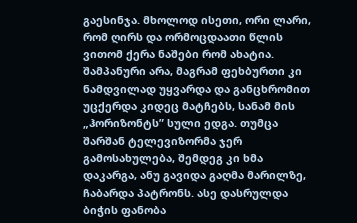გაესინჯა. მხოლოდ ისეთი, ორი ლარი, რომ ღირს და ორმოცდაათი წლის ვითომ ქერა ნაშები რომ ახატია. შამპანური არა, მაგრამ ფეხბურთი კი ნამდვილად უყვარდა და განცხრომით უცქერდა კიდეც მატჩებს, სანამ მის „ჰორიზონტს” სული ედგა. თუმცა შარშან ტელევიზორმა ჯერ გამოსახულება, შემდეგ კი ხმა დაკარგა, ანუ გავიდა გაღმა მარილზე, ჩაბარდა პატრონს. ასე დასრულდა ბიჭის ფანობა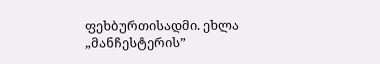ფეხბურთისადმი. ეხლა „მანჩესტერის”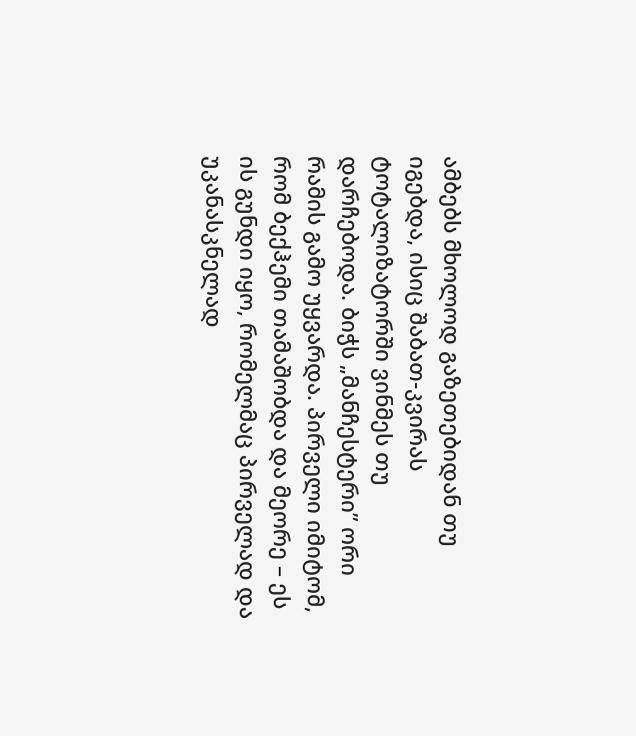ამბებს მხოლოდ გაზეთებიდან თუ იგებდა, ისიც შაბათ-კვირას ტოტალიზატორში ვინმეს თუ დარჩებოდა. ბიჭს „მანჩესტერი” ორი რამის გამო უყვარდა. პირველი იმიტომ, რომ ბექჰემი თამაშობდა და მეორე – ეს ის გუნდი იყო, რომელმაც პირველად და უკანასკნელად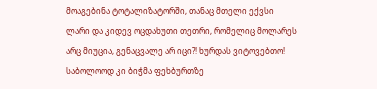მოაგებინა ტოტალიზატორში, თანაც მთელი ექვსი ლარი და კიდევ ოცდახუთი თეთრი, რომელიც მოლარეს არც მიუცია, გენაცვალე არ იცი?! ხურდას ვიტოვებთო! საბოლოოდ კი ბიჭმა ფეხბურთზე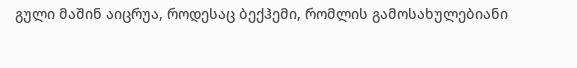გული მაშინ აიცრუა, როდესაც ბექჰემი, რომლის გამოსახულებიანი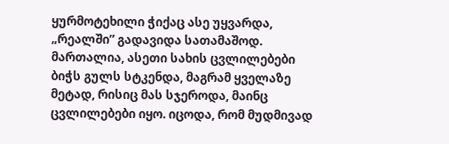ყურმოტეხილი ჭიქაც ასე უყვარდა, „რეალში” გადავიდა სათამაშოდ. მართალია, ასეთი სახის ცვლილებები ბიჭს გულს სტკენდა, მაგრამ ყველაზე მეტად, რისიც მას სჯეროდა, მაინც ცვლილებები იყო. იცოდა, რომ მუდმივად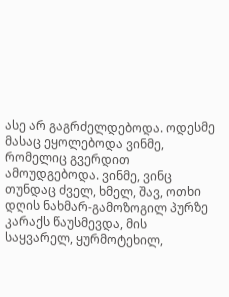ასე არ გაგრძელდებოდა. ოდესმე მასაც ეყოლებოდა ვინმე, რომელიც გვერდით ამოუდგებოდა. ვინმე, ვინც თუნდაც ძველ, ხმელ, შავ, ოთხი დღის ნახმარ-გამოზოგილ პურზე კარაქს წაუსმევდა, მის საყვარელ, ყურმოტეხილ,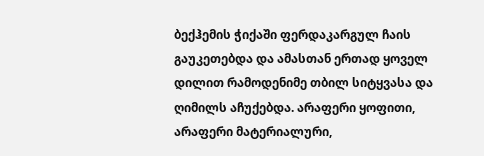ბექჰემის ჭიქაში ფერდაკარგულ ჩაის გაუკეთებდა და ამასთან ერთად ყოველ დილით რამოდენიმე თბილ სიტყვასა და ღიმილს აჩუქებდა. არაფერი ყოფითი, არაფერი მატერიალური,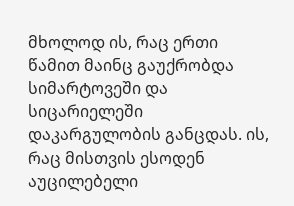მხოლოდ ის, რაც ერთი წამით მაინც გაუქრობდა სიმარტოვეში და სიცარიელეში დაკარგულობის განცდას. ის, რაც მისთვის ესოდენ აუცილებელი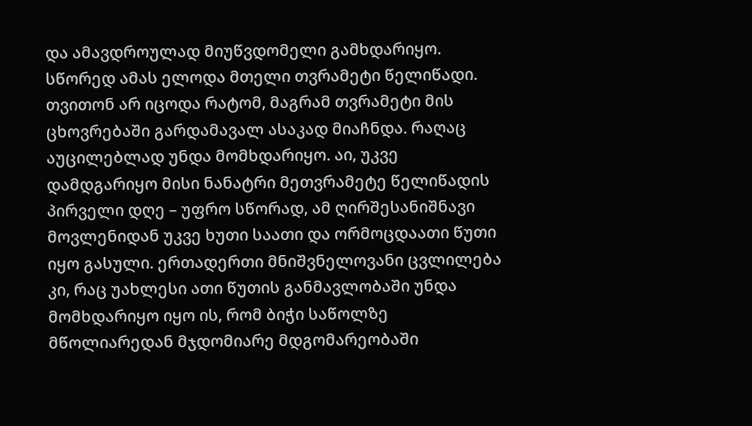და ამავდროულად მიუწვდომელი გამხდარიყო. სწორედ ამას ელოდა მთელი თვრამეტი წელიწადი. თვითონ არ იცოდა რატომ, მაგრამ თვრამეტი მის ცხოვრებაში გარდამავალ ასაკად მიაჩნდა. რაღაც აუცილებლად უნდა მომხდარიყო. აი, უკვე დამდგარიყო მისი ნანატრი მეთვრამეტე წელიწადის პირველი დღე – უფრო სწორად, ამ ღირშესანიშნავი მოვლენიდან უკვე ხუთი საათი და ორმოცდაათი წუთი იყო გასული. ერთადერთი მნიშვნელოვანი ცვლილება კი, რაც უახლესი ათი წუთის განმავლობაში უნდა მომხდარიყო იყო ის, რომ ბიჭი საწოლზე მწოლიარედან მჯდომიარე მდგომარეობაში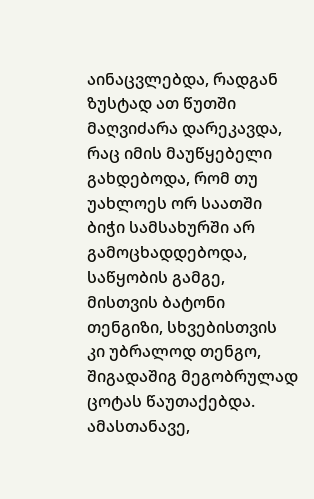აინაცვლებდა, რადგან ზუსტად ათ წუთში მაღვიძარა დარეკავდა, რაც იმის მაუწყებელი გახდებოდა, რომ თუ უახლოეს ორ საათში ბიჭი სამსახურში არ გამოცხადდებოდა, საწყობის გამგე, მისთვის ბატონი თენგიზი, სხვებისთვის კი უბრალოდ თენგო, შიგადაშიგ მეგობრულად ცოტას წაუთაქებდა. ამასთანავე,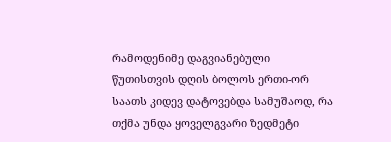რამოდენიმე დაგვიანებული წუთისთვის დღის ბოლოს ერთი-ორ საათს კიდევ დატოვებდა სამუშაოდ, რა თქმა უნდა ყოველგვარი ზედმეტი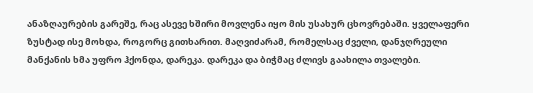ანაზღაურების გარეშე, რაც ასევე ხშირი მოვლენა იყო მის უსახურ ცხოვრებაში. ყველაფერი ზუსტად ისე მოხდა, როგორც გითხარით. მაღვიძარამ, რომელსაც ძველი, დანჯღრეული მანქანის ხმა უფრო ჰქონდა, დარეკა. დარეკა და ბიჭმაც ძლივს გაახილა თვალები.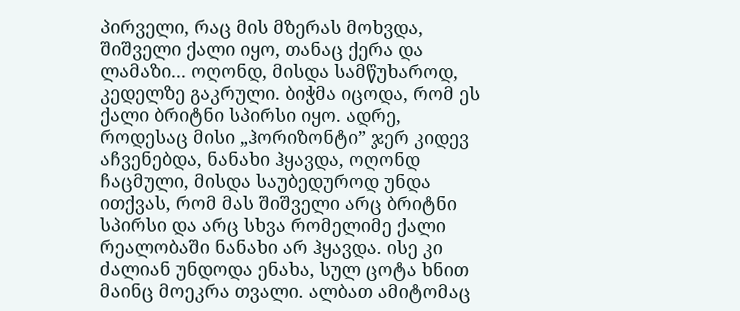პირველი, რაც მის მზერას მოხვდა, შიშველი ქალი იყო, თანაც ქერა და ლამაზი... ოღონდ, მისდა სამწუხაროდ, კედელზე გაკრული. ბიჭმა იცოდა, რომ ეს ქალი ბრიტნი სპირსი იყო. ადრე, როდესაც მისი „ჰორიზონტი” ჯერ კიდევ აჩვენებდა, ნანახი ჰყავდა, ოღონდ ჩაცმული, მისდა საუბედუროდ უნდა ითქვას, რომ მას შიშველი არც ბრიტნი სპირსი და არც სხვა რომელიმე ქალი რეალობაში ნანახი არ ჰყავდა. ისე კი ძალიან უნდოდა ენახა, სულ ცოტა ხნით მაინც მოეკრა თვალი. ალბათ ამიტომაც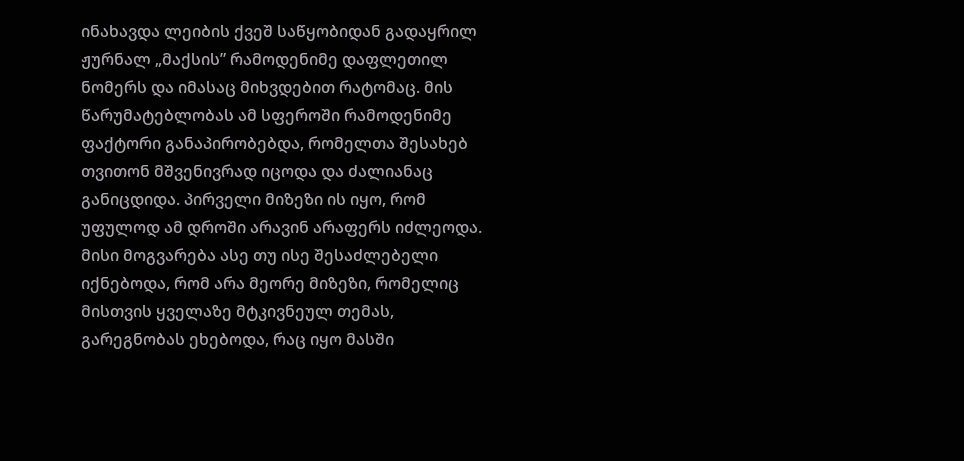ინახავდა ლეიბის ქვეშ საწყობიდან გადაყრილ ჟურნალ „მაქსის” რამოდენიმე დაფლეთილ ნომერს და იმასაც მიხვდებით რატომაც. მის წარუმატებლობას ამ სფეროში რამოდენიმე ფაქტორი განაპირობებდა, რომელთა შესახებ თვითონ მშვენივრად იცოდა და ძალიანაც განიცდიდა. პირველი მიზეზი ის იყო, რომ უფულოდ ამ დროში არავინ არაფერს იძლეოდა. მისი მოგვარება ასე თუ ისე შესაძლებელი იქნებოდა, რომ არა მეორე მიზეზი, რომელიც მისთვის ყველაზე მტკივნეულ თემას, გარეგნობას ეხებოდა, რაც იყო მასში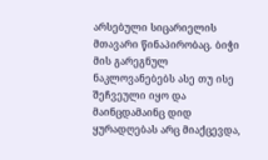არსებული სიცარიელის მთავარი წინაპირობაც. ბიჭი მის გარეგნულ ნაკლოვანებებს ასე თუ ისე შეჩვეული იყო და მაინცდამაინც დიდ ყურადღებას არც მიაქცევდა,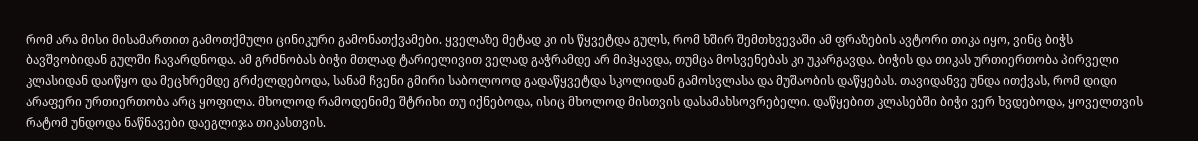რომ არა მისი მისამართით გამოთქმული ცინიკური გამონათქვამები. ყველაზე მეტად კი ის წყვეტდა გულს, რომ ხშირ შემთხვევაში ამ ფრაზების ავტორი თიკა იყო, ვინც ბიჭს ბავშვობიდან გულში ჩავარდნოდა. ამ გრძნობას ბიჭი მთლად ტარიელივით ველად გაჭრამდე არ მიჰყავდა, თუმცა მოსვენებას კი უკარგავდა. ბიჭის და თიკას ურთიერთობა პირველი კლასიდან დაიწყო და მეცხრემდე გრძელდებოდა, სანამ ჩვენი გმირი საბოლოოდ გადაწყვეტდა სკოლიდან გამოსვლასა და მუშაობის დაწყებას. თავიდანვე უნდა ითქვას, რომ დიდი არაფერი ურთიერთობა არც ყოფილა. მხოლოდ რამოდენიმე შტრიხი თუ იქნებოდა, ისიც მხოლოდ მისთვის დასამახსოვრებელი. დაწყებით კლასებში ბიჭი ვერ ხვდებოდა, ყოველთვის რატომ უნდოდა ნაწნავები დაეგლიჯა თიკასთვის.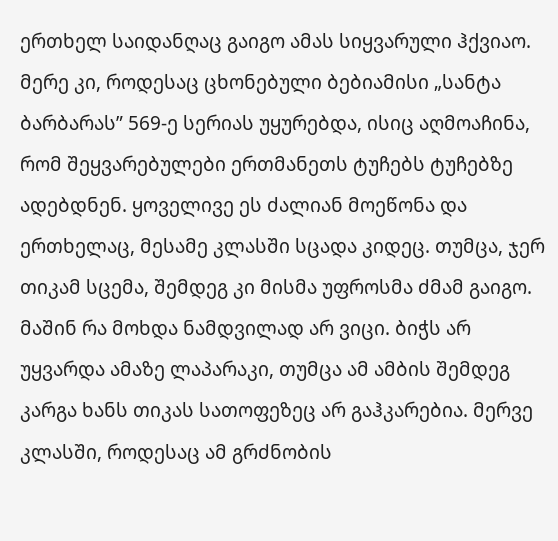ერთხელ საიდანღაც გაიგო ამას სიყვარული ჰქვიაო. მერე კი, როდესაც ცხონებული ბებიამისი „სანტა ბარბარას” 569-ე სერიას უყურებდა, ისიც აღმოაჩინა, რომ შეყვარებულები ერთმანეთს ტუჩებს ტუჩებზე ადებდნენ. ყოველივე ეს ძალიან მოეწონა და ერთხელაც, მესამე კლასში სცადა კიდეც. თუმცა, ჯერ თიკამ სცემა, შემდეგ კი მისმა უფროსმა ძმამ გაიგო. მაშინ რა მოხდა ნამდვილად არ ვიცი. ბიჭს არ უყვარდა ამაზე ლაპარაკი, თუმცა ამ ამბის შემდეგ კარგა ხანს თიკას სათოფეზეც არ გაჰკარებია. მერვე კლასში, როდესაც ამ გრძნობის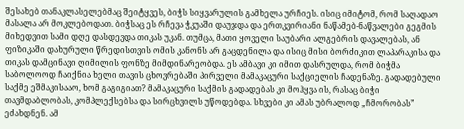შესახებ თანაკლასელებმაც შეიტყვეს, ბიჭს სიყვარულის გამხელა ურჩიეს. ისიც იმიტომ, რომ საღადაო მასალა არ მოკლებოდათ. ბიჭსაც ეს რჩევა ჭკუაში დაუჯდა და ერთკვირიანი ნაწამებ-ნაწვალები გეგმის მიხედვით სამი დღე დასდევდა თიკას უკან. თუმცა, მათი ყოველი საუბარი ალგებრის დავალებას, ან ფიზიკაში დახურული წრედისთვის ომის კანონს არ გაცდენილა და ისიც მისი ბორძიკით ლაპარაკისა და თიკას დამცინავი ღიმილის ფონზე მიმდინარეობდა. ეს ამბავი კი იმით დასრულდა, რომ ბიჭმა საბოლოოდ ჩაიქნია ხელი თავის ცხოვრებაში პირველი მამაკაცური საქციელის ჩადენაზე. გადადებული საქმე ეშმაკისააო, ხომ გაგიგიათ? მამაკაცური საქმის გადადებას კი მოჰყვა ის, რასაც ბიჭი თავმდაბლობას, კომპლექსებსა და სირცხვილს უწოდებდა. სხვები კი ამას უბრალოდ „ჩმორობას” ეძახდნენ. ამ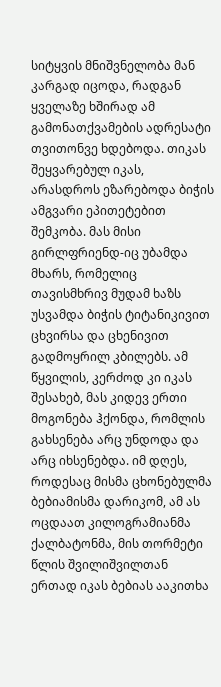სიტყვის მნიშვნელობა მან კარგად იცოდა, რადგან ყველაზე ხშირად ამ გამონათქვამების ადრესატი თვითონვე ხდებოდა. თიკას შეყვარებულ იკას, არასდროს ეზარებოდა ბიჭის ამგვარი ეპითეტებით შემკობა. მას მისი გირლფრიენდ-იც უბამდა მხარს, რომელიც თავისმხრივ მუდამ ხაზს უსვამდა ბიჭის ტიტანიკივით ცხვირსა და ცხენივით გადმოყრილ კბილებს. ამ წყვილის, კერძოდ კი იკას შესახებ, მას კიდევ ერთი მოგონება ჰქონდა, რომლის გახსენება არც უნდოდა და არც იხსენებდა. იმ დღეს, როდესაც მისმა ცხონებულმა ბებიამისმა დარიკომ, ამ ას ოცდაათ კილოგრამიანმა ქალბატონმა, მის თორმეტი წლის შვილიშვილთან ერთად იკას ბებიას ააკითხა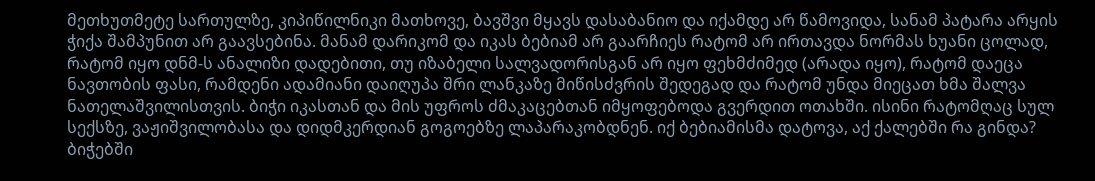მეთხუთმეტე სართულზე, კიპიწილნიკი მათხოვე, ბავშვი მყავს დასაბანიო და იქამდე არ წამოვიდა, სანამ პატარა არყის ჭიქა შამპუნით არ გაავსებინა. მანამ დარიკომ და იკას ბებიამ არ გაარჩიეს რატომ არ ირთავდა ნორმას ხუანი ცოლად, რატომ იყო დნმ-ს ანალიზი დადებითი, თუ იზაბელი სალვადორისგან არ იყო ფეხმძიმედ (არადა იყო), რატომ დაეცა ნავთობის ფასი, რამდენი ადამიანი დაიღუპა შრი ლანკაზე მიწისძვრის შედეგად და რატომ უნდა მიეცათ ხმა შალვა ნათელაშვილისთვის. ბიჭი იკასთან და მის უფროს ძმაკაცებთან იმყოფებოდა გვერდით ოთახში. ისინი რატომღაც სულ სექსზე, ვაჟიშვილობასა და დიდმკერდიან გოგოებზე ლაპარაკობდნენ. იქ ბებიამისმა დატოვა, აქ ქალებში რა გინდა? ბიჭებში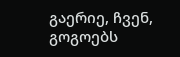გაერიე, ჩვენ, გოგოებს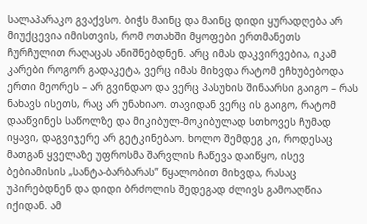სალაპარაკო გვაქვსო. ბიჭს მაინც და მაინც დიდი ყურადღება არ მიუქცევია იმისთვის, რომ ოთახში მყოფები ერთმანეთს ჩურჩულით რაღაცას ანიშნებდნენ. არც იმას დაკვირვებია, იკამ კარები როგორ გადაკეტა, ვერც იმას მიხვდა რატომ ეჩხუბებოდა ერთი მეორეს – არ გვინდაო და ვერც პასუხის შინაარსი გაიგო – რას ნახავს ისეთს, რაც არ უნახიაო. თავიდან ვერც ის გაიგო, რატომ დააწვინეს საწოლზე და მიკიბულ-მოკიბულად სთხოვეს ჩუმად იყავი, დაგვიჯერე არ გეტკინებაო. ხოლო შემდეგ კი, როდესაც მათგან ყველაზე უფროსმა შარვლის ჩაწევა დაიწყო, ისევ ბებიამისის „სანტა-ბარბარას” წყალობით მიხვდა, რასაც უპირებდნენ და დიდი ბრძოლის შედეგად ძლივს გამოაღწია იქიდან. ამ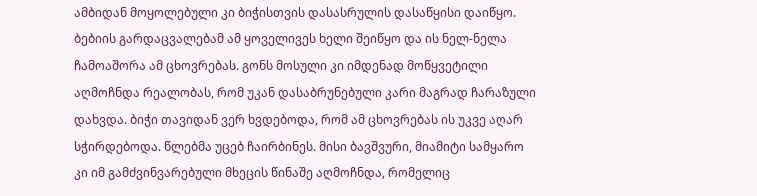ამბიდან მოყოლებული კი ბიჭისთვის დასასრულის დასაწყისი დაიწყო. ბებიის გარდაცვალებამ ამ ყოველივეს ხელი შეიწყო და ის ნელ-ნელა ჩამოაშორა ამ ცხოვრებას. გონს მოსული კი იმდენად მოწყვეტილი აღმოჩნდა რეალობას, რომ უკან დასაბრუნებული კარი მაგრად ჩარაზული დახვდა. ბიჭი თავიდან ვერ ხვდებოდა, რომ ამ ცხოვრებას ის უკვე აღარ სჭირდებოდა. წლებმა უცებ ჩაირბინეს. მისი ბავშვური, მიამიტი სამყარო კი იმ გამძვინვარებული მხეცის წინაშე აღმოჩნდა, რომელიც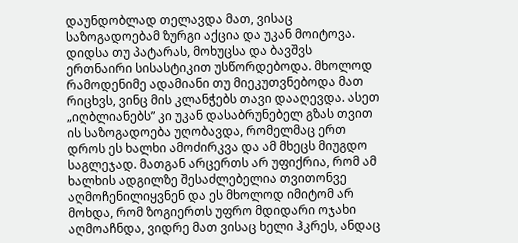დაუნდობლად თელავდა მათ, ვისაც საზოგადოებამ ზურგი აქცია და უკან მოიტოვა. დიდსა თუ პატარას, მოხუცსა და ბავშვს ერთნაირი სისასტიკით უსწორდებოდა. მხოლოდ რამოდენიმე ადამიანი თუ მიეკუთვნებოდა მათ რიცხვს, ვინც მის კლანჭებს თავი დააღევდა. ასეთ „იღბლიანებს” კი უკან დასაბრუნებელ გზას თვით ის საზოგადოება უღობავდა, რომელმაც ერთ დროს ეს ხალხი ამოძირკვა და ამ მხეცს მიუგდო საგლეჯად. მათგან არცერთს არ უფიქრია, რომ ამ ხალხის ადგილზე შესაძლებელია თვითონვე აღმოჩენილიყვნენ და ეს მხოლოდ იმიტომ არ მოხდა, რომ ზოგიერთს უფრო მდიდარი ოჯახი აღმოაჩნდა, ვიდრე მათ ვისაც ხელი ჰკრეს, ანდაც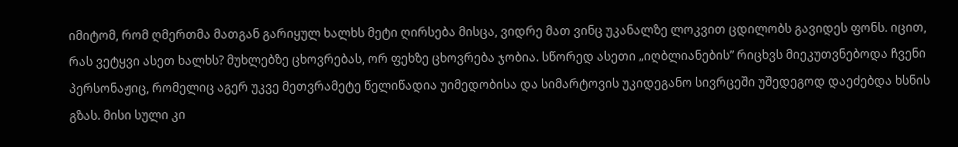იმიტომ, რომ ღმერთმა მათგან გარიყულ ხალხს მეტი ღირსება მისცა, ვიდრე მათ ვინც უკანალზე ლოკვით ცდილობს გავიდეს ფონს. იცით, რას ვეტყვი ასეთ ხალხს? მუხლებზე ცხოვრებას, ორ ფეხზე ცხოვრება ჯობია. სწორედ ასეთი „იღბლიანების” რიცხვს მიეკუთვნებოდა ჩვენი პერსონაჟიც, რომელიც აგერ უკვე მეთვრამეტე წელიწადია უიმედობისა და სიმარტოვის უკიდეგანო სივრცეში უშედეგოდ დაეძებდა ხსნის გზას. მისი სული კი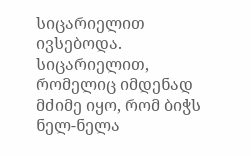სიცარიელით ივსებოდა. სიცარიელით, რომელიც იმდენად მძიმე იყო, რომ ბიჭს ნელ-ნელა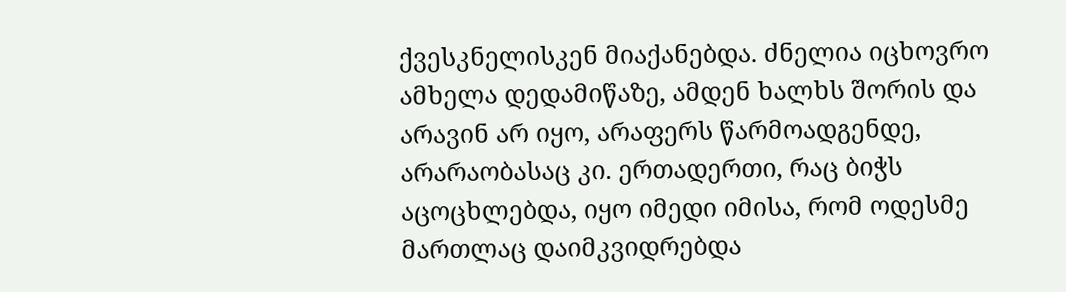ქვესკნელისკენ მიაქანებდა. ძნელია იცხოვრო ამხელა დედამიწაზე, ამდენ ხალხს შორის და არავინ არ იყო, არაფერს წარმოადგენდე, არარაობასაც კი. ერთადერთი, რაც ბიჭს აცოცხლებდა, იყო იმედი იმისა, რომ ოდესმე მართლაც დაიმკვიდრებდა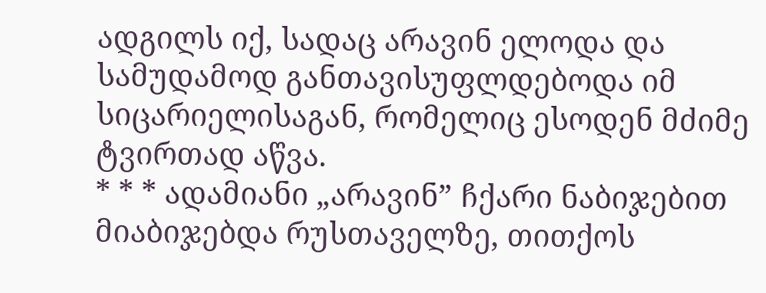ადგილს იქ, სადაც არავინ ელოდა და სამუდამოდ განთავისუფლდებოდა იმ სიცარიელისაგან, რომელიც ესოდენ მძიმე ტვირთად აწვა.
* * * ადამიანი „არავინ” ჩქარი ნაბიჯებით მიაბიჯებდა რუსთაველზე, თითქოს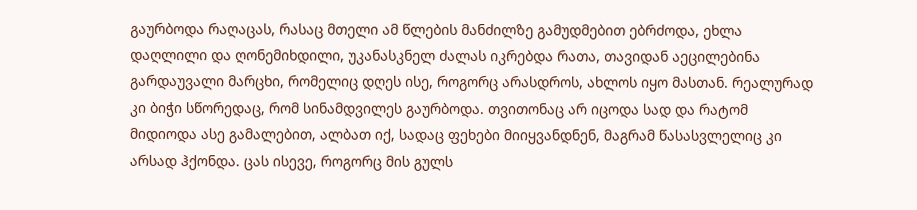გაურბოდა რაღაცას, რასაც მთელი ამ წლების მანძილზე გამუდმებით ებრძოდა, ეხლა დაღლილი და ღონემიხდილი, უკანასკნელ ძალას იკრებდა რათა, თავიდან აეცილებინა გარდაუვალი მარცხი, რომელიც დღეს ისე, როგორც არასდროს, ახლოს იყო მასთან. რეალურად კი ბიჭი სწორედაც, რომ სინამდვილეს გაურბოდა. თვითონაც არ იცოდა სად და რატომ მიდიოდა ასე გამალებით, ალბათ იქ, სადაც ფეხები მიიყვანდნენ, მაგრამ წასასვლელიც კი არსად ჰქონდა. ცას ისევე, როგორც მის გულს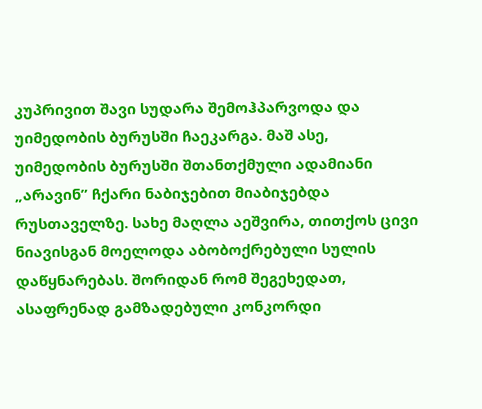კუპრივით შავი სუდარა შემოჰპარვოდა და უიმედობის ბურუსში ჩაეკარგა. მაშ ასე, უიმედობის ბურუსში შთანთქმული ადამიანი „არავინ” ჩქარი ნაბიჯებით მიაბიჯებდა რუსთაველზე. სახე მაღლა აეშვირა, თითქოს ცივი ნიავისგან მოელოდა აბობოქრებული სულის დაწყნარებას. შორიდან რომ შეგეხედათ, ასაფრენად გამზადებული კონკორდი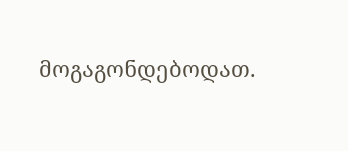მოგაგონდებოდათ.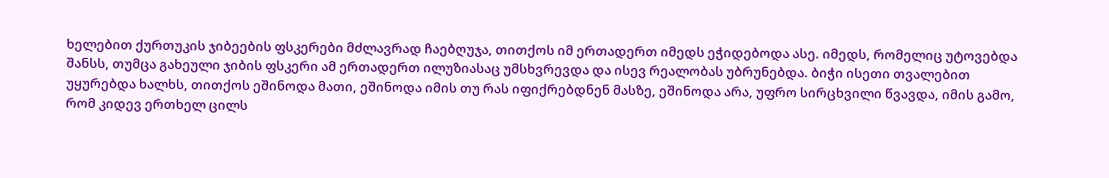ხელებით ქურთუკის ჯიბეების ფსკერები მძლავრად ჩაებღუჯა, თითქოს იმ ერთადერთ იმედს ეჭიდებოდა ასე. იმედს, რომელიც უტოვებდა შანსს, თუმცა გახეული ჯიბის ფსკერი ამ ერთადერთ ილუზიასაც უმსხვრევდა და ისევ რეალობას უბრუნებდა. ბიჭი ისეთი თვალებით უყურებდა ხალხს, თითქოს ეშინოდა მათი, ეშინოდა იმის თუ რას იფიქრებდნენ მასზე, ეშინოდა არა, უფრო სირცხვილი წვავდა, იმის გამო, რომ კიდევ ერთხელ ცილს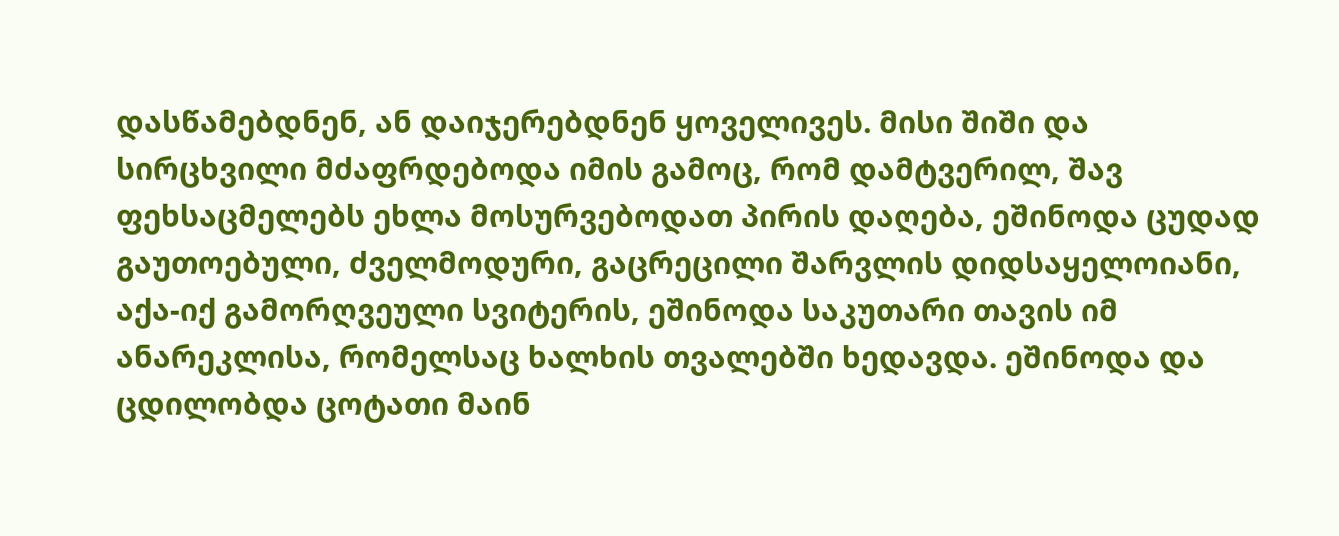დასწამებდნენ, ან დაიჯერებდნენ ყოველივეს. მისი შიში და სირცხვილი მძაფრდებოდა იმის გამოც, რომ დამტვერილ, შავ ფეხსაცმელებს ეხლა მოსურვებოდათ პირის დაღება, ეშინოდა ცუდად გაუთოებული, ძველმოდური, გაცრეცილი შარვლის დიდსაყელოიანი, აქა-იქ გამორღვეული სვიტერის, ეშინოდა საკუთარი თავის იმ ანარეკლისა, რომელსაც ხალხის თვალებში ხედავდა. ეშინოდა და ცდილობდა ცოტათი მაინ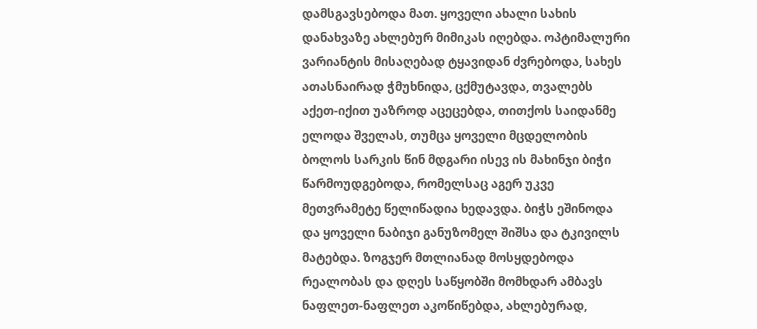დამსგავსებოდა მათ. ყოველი ახალი სახის დანახვაზე ახლებურ მიმიკას იღებდა. ოპტიმალური ვარიანტის მისაღებად ტყავიდან ძვრებოდა, სახეს ათასნაირად ჭმუხნიდა, ცქმუტავდა, თვალებს აქეთ-იქით უაზროდ აცეცებდა, თითქოს საიდანმე ელოდა შველას, თუმცა ყოველი მცდელობის ბოლოს სარკის წინ მდგარი ისევ ის მახინჯი ბიჭი წარმოუდგებოდა, რომელსაც აგერ უკვე მეთვრამეტე წელიწადია ხედავდა. ბიჭს ეშინოდა და ყოველი ნაბიჯი განუზომელ შიშსა და ტკივილს მატებდა. ზოგჯერ მთლიანად მოსყდებოდა რეალობას და დღეს საწყობში მომხდარ ამბავს ნაფლეთ-ნაფლეთ აკოწიწებდა, ახლებურად,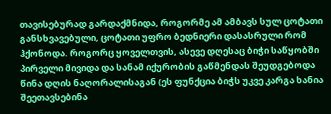თავისებურად გარდაქმნიდა, როგორმე ამ ამბავს სულ ცოტათი განსხვავებული, ცოტათი უფრო ბედნიერი დასასრული რომ ჰქონოდა. როგორც ყოველთვის, ასევე დღესაც ბიჭი საწყობში პირველი მივიდა და სანამ იქურობის გაწმენდას შეუდგებოდა წინა დღის ნაღორალისაგან (ეს ფუნქცია ბიჭს უკვე კარგა ხანია შეეთავსებინა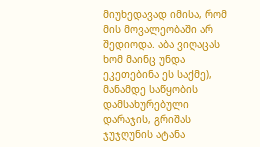მიუხედავად იმისა, რომ მის მოვალეობაში არ შედიოდა. აბა ვიღაცას ხომ მაინც უნდა ეკეთებინა ეს საქმე), მანამდე საწყობის დამსახურებული დარაჯის, გრიშას ჯუჯღუნის ატანა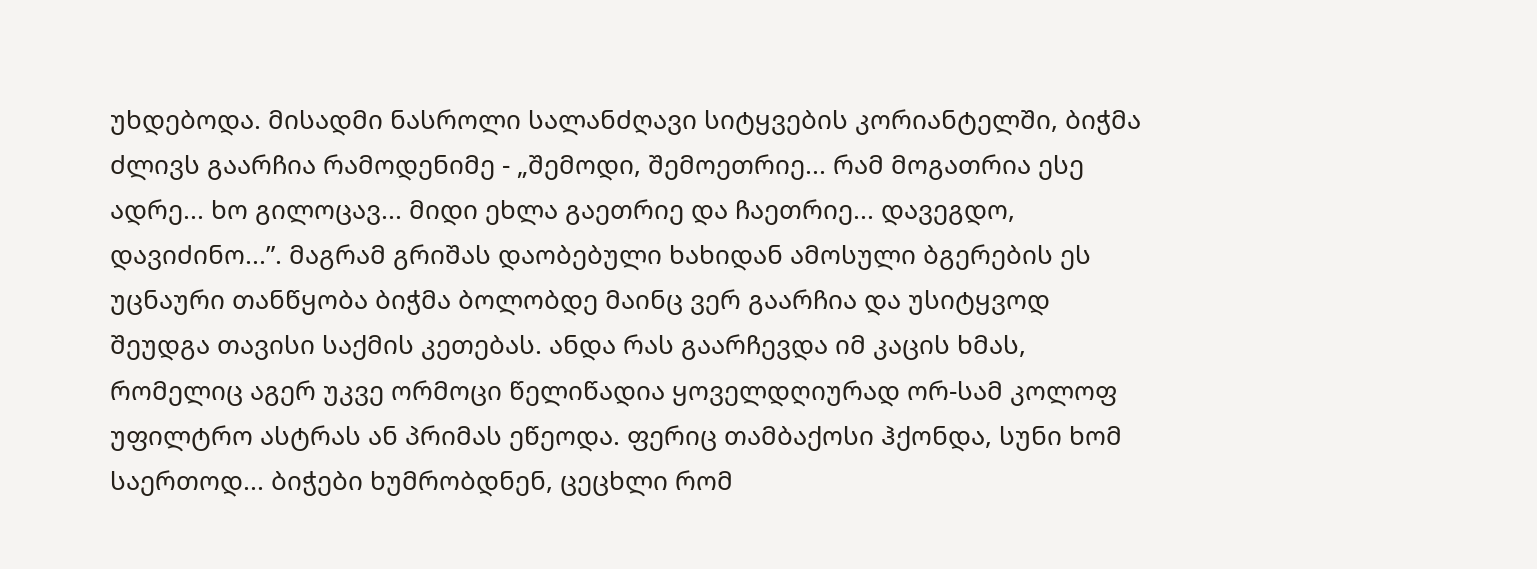უხდებოდა. მისადმი ნასროლი სალანძღავი სიტყვების კორიანტელში, ბიჭმა ძლივს გაარჩია რამოდენიმე - „შემოდი, შემოეთრიე... რამ მოგათრია ესე ადრე... ხო გილოცავ... მიდი ეხლა გაეთრიე და ჩაეთრიე... დავეგდო, დავიძინო...”. მაგრამ გრიშას დაობებული ხახიდან ამოსული ბგერების ეს უცნაური თანწყობა ბიჭმა ბოლობდე მაინც ვერ გაარჩია და უსიტყვოდ შეუდგა თავისი საქმის კეთებას. ანდა რას გაარჩევდა იმ კაცის ხმას, რომელიც აგერ უკვე ორმოცი წელიწადია ყოველდღიურად ორ-სამ კოლოფ უფილტრო ასტრას ან პრიმას ეწეოდა. ფერიც თამბაქოსი ჰქონდა, სუნი ხომ საერთოდ... ბიჭები ხუმრობდნენ, ცეცხლი რომ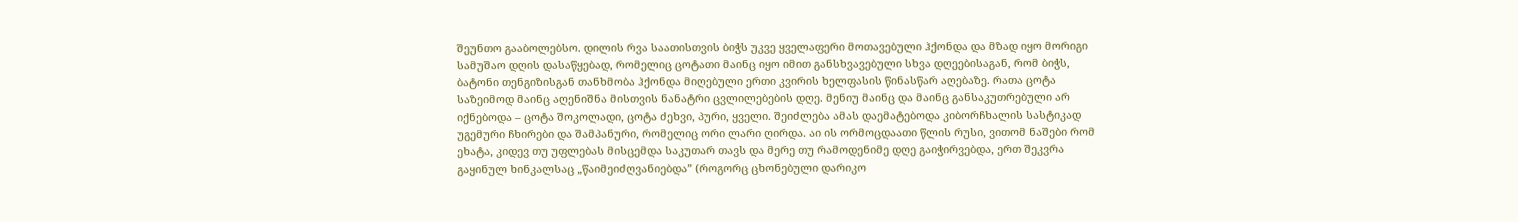შეუნთო გააბოლებსო. დილის რვა საათისთვის ბიჭს უკვე ყველაფერი მოთავებული ჰქონდა და მზად იყო მორიგი სამუშაო დღის დასაწყებად, რომელიც ცოტათი მაინც იყო იმით განსხვავებული სხვა დღეებისაგან, რომ ბიჭს, ბატონი თენგიზისგან თანხმობა ჰქონდა მიღებული ერთი კვირის ხელფასის წინასწარ აღებაზე. რათა ცოტა საზეიმოდ მაინც აღენიშნა მისთვის ნანატრი ცვლილებების დღე. მენიუ მაინც და მაინც განსაკუთრებული არ იქნებოდა – ცოტა შოკოლადი, ცოტა ძეხვი, პური, ყველი. შეიძლება ამას დაემატებოდა კიბორჩხალის სასტიკად უგემური ჩხირები და შამპანური, რომელიც ორი ლარი ღირდა. აი ის ორმოცდაათი წლის რუსი, ვითომ ნაშები რომ ეხატა, კიდევ თუ უფლებას მისცემდა საკუთარ თავს და მერე თუ რამოდენიმე დღე გაიჭირვებდა, ერთ შეკვრა გაყინულ ხინკალსაც „წაიმეიძღვანიებდა” (როგორც ცხონებული დარიკო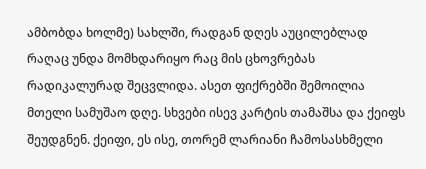ამბობდა ხოლმე) სახლში, რადგან დღეს აუცილებლად რაღაც უნდა მომხდარიყო რაც მის ცხოვრებას რადიკალურად შეცვლიდა. ასეთ ფიქრებში შემოილია მთელი სამუშაო დღე. სხვები ისევ კარტის თამაშსა და ქეიფს შეუდგნენ. ქეიფი, ეს ისე, თორემ ლარიანი ჩამოსასხმელი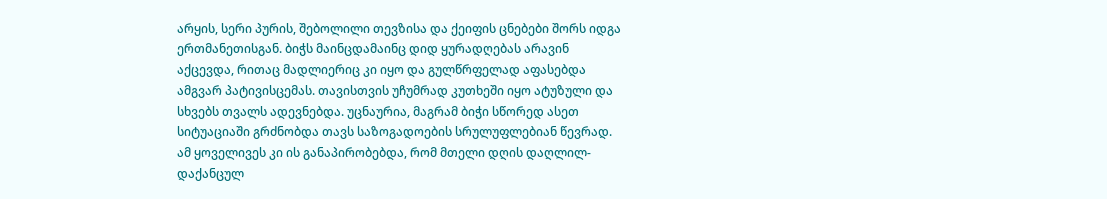არყის, სერი პურის, შებოლილი თევზისა და ქეიფის ცნებები შორს იდგა ერთმანეთისგან. ბიჭს მაინცდამაინც დიდ ყურადღებას არავინ აქცევდა, რითაც მადლიერიც კი იყო და გულწრფელად აფასებდა ამგვარ პატივისცემას. თავისთვის უჩუმრად კუთხეში იყო ატუზული და სხვებს თვალს ადევნებდა. უცნაურია, მაგრამ ბიჭი სწორედ ასეთ სიტუაციაში გრძნობდა თავს საზოგადოების სრულუფლებიან წევრად. ამ ყოველივეს კი ის განაპირობებდა, რომ მთელი დღის დაღლილ-დაქანცულ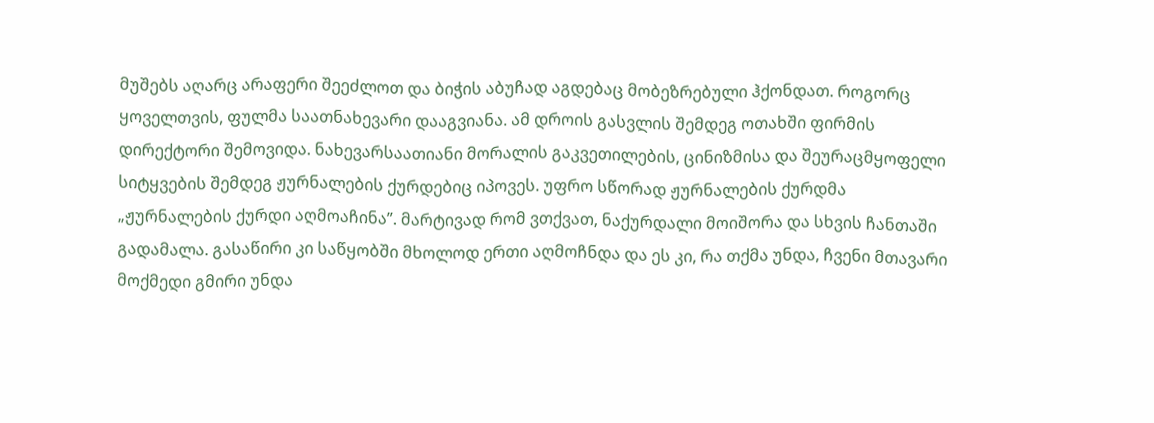მუშებს აღარც არაფერი შეეძლოთ და ბიჭის აბუჩად აგდებაც მობეზრებული ჰქონდათ. როგორც ყოველთვის, ფულმა საათნახევარი დააგვიანა. ამ დროის გასვლის შემდეგ ოთახში ფირმის დირექტორი შემოვიდა. ნახევარსაათიანი მორალის გაკვეთილების, ცინიზმისა და შეურაცმყოფელი სიტყვების შემდეგ ჟურნალების ქურდებიც იპოვეს. უფრო სწორად ჟურნალების ქურდმა „ჟურნალების ქურდი აღმოაჩინა”. მარტივად რომ ვთქვათ, ნაქურდალი მოიშორა და სხვის ჩანთაში გადამალა. გასაწირი კი საწყობში მხოლოდ ერთი აღმოჩნდა და ეს კი, რა თქმა უნდა, ჩვენი მთავარი მოქმედი გმირი უნდა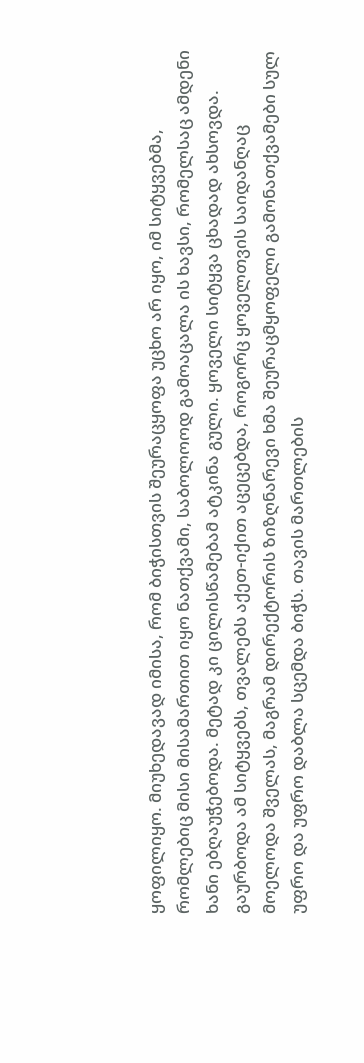ყოფილიყო. მიუხედავად იმისა, რომ ბიჭისთვის შეურაცყოფა უცხო არ იყო, იმ სიტყვებმა, რომლებიც მისი მისამართით იყო ნათქვამი, საბოლოოდ გამოაცალა ის ხავსი, რომელსაც ამდენი ხანი ებღაუჭებოდა. მეტად კი ცილისწამებამ ატკინა გული. ყოველი სიტყვა ცხადად ახსოვდა. გაურბოდა ამ სიტყვებს, თვალებს აქეთ-იქით აცეცებდა, როგორც ყოველთვის საიდანღაც მოელოდა შველას, მაგრამ დირექტორის ზიზღნარევი ხმა შეურაცმყოფელი გამონათქვამები სულ უფრო და უფრო დაბლა სცემდა ბიჭს. თავის მართლების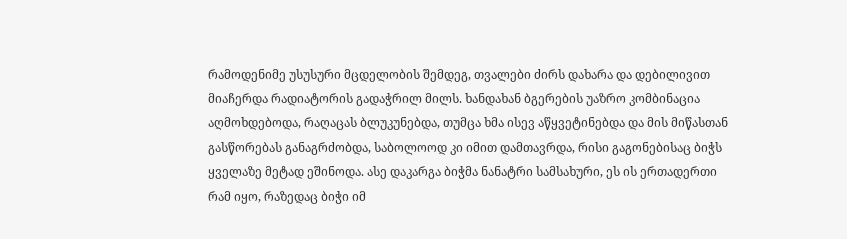რამოდენიმე უსუსური მცდელობის შემდეგ, თვალები ძირს დახარა და დებილივით მიაჩერდა რადიატორის გადაჭრილ მილს. ხანდახან ბგერების უაზრო კომბინაცია აღმოხდებოდა, რაღაცას ბლუკუნებდა, თუმცა ხმა ისევ აწყვეტინებდა და მის მიწასთან გასწორებას განაგრძობდა, საბოლოოდ კი იმით დამთავრდა, რისი გაგონებისაც ბიჭს ყველაზე მეტად ეშინოდა. ასე დაკარგა ბიჭმა ნანატრი სამსახური, ეს ის ერთადერთი რამ იყო, რაზედაც ბიჭი იმ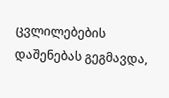ცვლილებების დაშენებას გეგმავდა,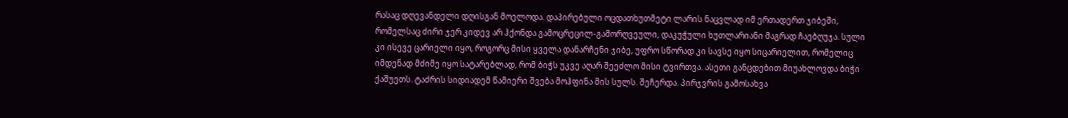რასაც დღევანდელი დღისგან მოელოდა. დაპირებული ოცდათხუთმეტი ლარის ნაცვლად იმ ერთადერთ ჯიბეში, რომელსაც ძირი ჯერ კიდევ არ ჰქონდა გამოცრეცილ-გამორღვეული, დაკუჭული ხუთლარიანი მაგრად ჩაებღუჯა. სული კი ისევე ცარიელი იყო, როგორც მისი ყველა დანარჩენი ჯიბე, უფრო სწორად კი სავსე იყო სიცარიელით, რომელიც იმდენად მძიმე იყო სატარებლად, რომ ბიჭს უკვე აღარ შეეძლო მისი ტვირთვა. ასეთი განცდებით მიუახლოვდა ბიჭი ქაშუეთს. ტაძრის სიდიადემ წამიერი შვება მოჰფინა მის სულს. შეჩერდა. პირჯვრის გამოსახვა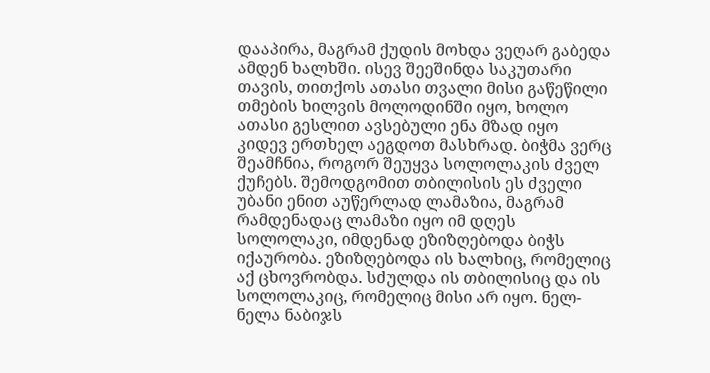დააპირა, მაგრამ ქუდის მოხდა ვეღარ გაბედა ამდენ ხალხში. ისევ შეეშინდა საკუთარი თავის, თითქოს ათასი თვალი მისი გაწეწილი თმების ხილვის მოლოდინში იყო, ხოლო ათასი გესლით ავსებული ენა მზად იყო კიდევ ერთხელ აეგდოთ მასხრად. ბიჭმა ვერც შეამჩნია, როგორ შეუყვა სოლოლაკის ძველ ქუჩებს. შემოდგომით თბილისის ეს ძველი უბანი ენით აუწერლად ლამაზია, მაგრამ რამდენადაც ლამაზი იყო იმ დღეს სოლოლაკი, იმდენად ეზიზღებოდა ბიჭს იქაურობა. ეზიზღებოდა ის ხალხიც, რომელიც აქ ცხოვრობდა. სძულდა ის თბილისიც და ის სოლოლაკიც, რომელიც მისი არ იყო. ნელ-ნელა ნაბიჯს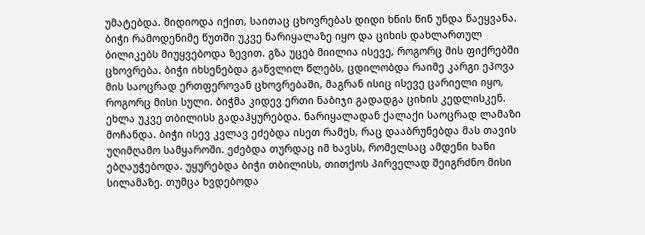უმატებდა. მიდიოდა იქით, საითაც ცხოვრებას დიდი ხნის წინ უნდა წაეყვანა. ბიჭი რამოდენიმე წუთში უკვე ნარიყალაზე იყო და ციხის დახლართულ ბილიკებს მიუყვებოდა ზევით. გზა უცებ მიილია ისევე, როგორც მის ფიქრებში ცხოვრება. ბიჭი იხსენებდა განვლილ წლებს, ცდილობდა რაიმე კარგი ეპოვა მის საოცრად ერთფეროვან ცხოვრებაში, მაგრან ისიც ისევე ცარიელი იყო, როგორც მისი სული. ბიჭმა კიდევ ერთი ნაბიჯი გადადგა ციხის კედლისკენ. ეხლა უკვე თბილისს გადაჰყურებდა. ნარიყალადან ქალაქი საოცრად ლამაზი მოჩანდა. ბიჭი ისევ კვლავ ეძებდა ისეთ რამეს, რაც დააბრუნებდა მას თავის უღიმღამო სამყაროში. ეძებდა თურდაც იმ ხავსს, რომელსაც ამდენი ხანი ებღაუჭებოდა. უყურებდა ბიჭი თბილისს, თითქოს პირველად შეიგრძნო მისი სილამაზე. თუმცა ხვდებოდა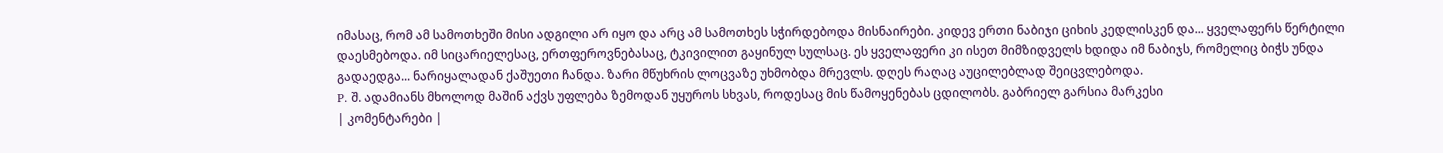იმასაც, რომ ამ სამოთხეში მისი ადგილი არ იყო და არც ამ სამოთხეს სჭირდებოდა მისნაირები. კიდევ ერთი ნაბიჯი ციხის კედლისკენ და... ყველაფერს წერტილი დაესმებოდა. იმ სიცარიელესაც, ერთფეროვნებასაც, ტკივილით გაყინულ სულსაც. ეს ყველაფერი კი ისეთ მიმზიდველს ხდიდა იმ ნაბიჯს, რომელიც ბიჭს უნდა გადაედგა... ნარიყალადან ქაშუეთი ჩანდა. ზარი მწუხრის ლოცვაზე უხმობდა მრევლს. დღეს რაღაც აუცილებლად შეიცვლებოდა.
P. შ. ადამიანს მხოლოდ მაშინ აქვს უფლება ზემოდან უყუროს სხვას, როდესაც მის წამოყენებას ცდილობს. გაბრიელ გარსია მარკესი
| კომენტარები |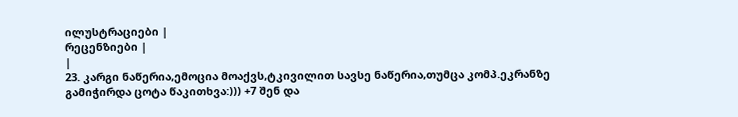ილუსტრაციები |
რეცენზიები |
|
23. კარგი ნაწერია,ემოცია მოაქვს,ტკივილით სავსე ნაწერია,თუმცა კომპ.ეკრანზე გამიჭირდა ცოტა წაკითხვა:))) +7 შენ და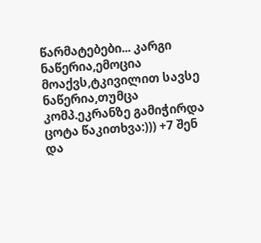წარმატებები... კარგი ნაწერია,ემოცია მოაქვს,ტკივილით სავსე ნაწერია,თუმცა კომპ.ეკრანზე გამიჭირდა ცოტა წაკითხვა:))) +7 შენ და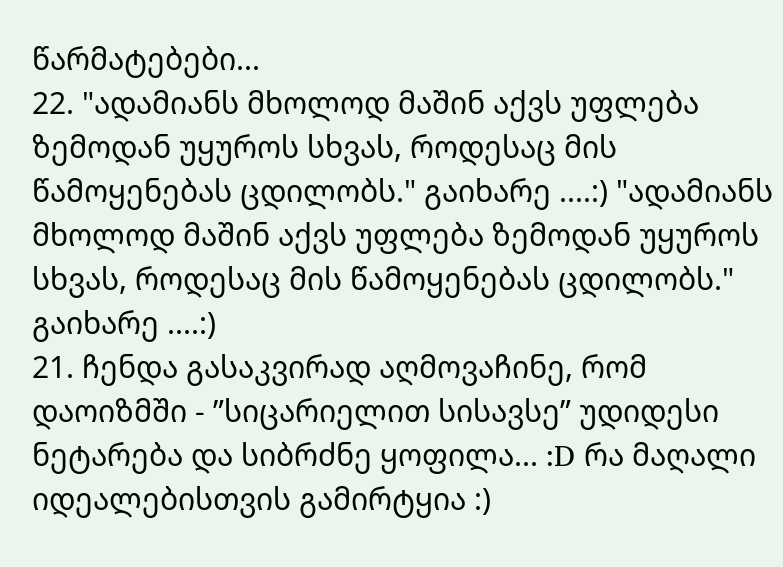წარმატებები...
22. "ადამიანს მხოლოდ მაშინ აქვს უფლება ზემოდან უყუროს სხვას, როდესაც მის წამოყენებას ცდილობს." გაიხარე ....:) "ადამიანს მხოლოდ მაშინ აქვს უფლება ზემოდან უყუროს სხვას, როდესაც მის წამოყენებას ცდილობს." გაიხარე ....:)
21. ჩენდა გასაკვირად აღმოვაჩინე, რომ დაოიზმში - ”სიცარიელით სისავსე” უდიდესი ნეტარება და სიბრძნე ყოფილა... :D რა მაღალი იდეალებისთვის გამირტყია :)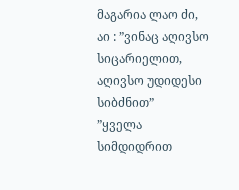მაგარია ლაო ძი, აი : ”ვინაც აღივსო სიცარიელით, აღივსო უდიდესი სიბძნით”
”ყველა სიმდიდრით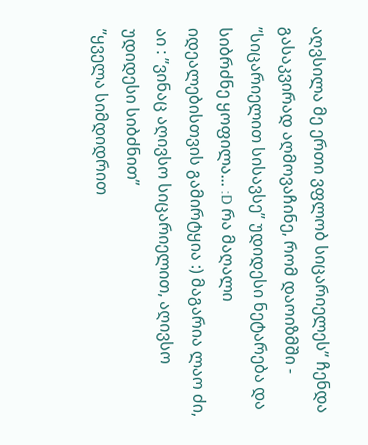აღვსილა მე ერთი ვფლობ სიცარიელეს” ჩენდა გასაკვირად აღმოვაჩინე, რომ დაოიზმში - ”სიცარიელით სისავსე” უდიდესი ნეტარება და სიბრძნე ყოფილა... :D რა მაღალი იდეალებისთვის გამირტყია :) მაგარია ლაო ძი, აი : ”ვინაც აღივსო სიცარიელით, აღივსო უდიდესი სიბძნით”
”ყველა სიმდიდრით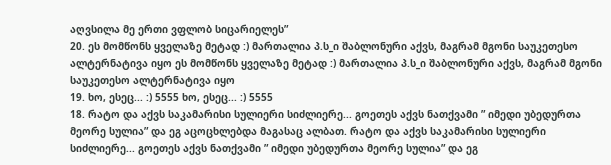აღვსილა მე ერთი ვფლობ სიცარიელეს”
20. ეს მომწონს ყველაზე მეტად :) მართალია პ.ს_ი შაბლონური აქვს, მაგრამ მგონი საუკეთესო ალტერნატივა იყო ეს მომწონს ყველაზე მეტად :) მართალია პ.ს_ი შაბლონური აქვს, მაგრამ მგონი საუკეთესო ალტერნატივა იყო
19. ხო, ესეც... :) 5555 ხო, ესეც... :) 5555
18. რატო და აქვს საკამარისი სულიერი სიძლიერე... გოეთეს აქვს ნათქვამი ” იმედი უბედურთა მეორე სულია” და ეგ აცოცხლებდა მაგასაც ალბათ. რატო და აქვს საკამარისი სულიერი სიძლიერე... გოეთეს აქვს ნათქვამი ” იმედი უბედურთა მეორე სულია” და ეგ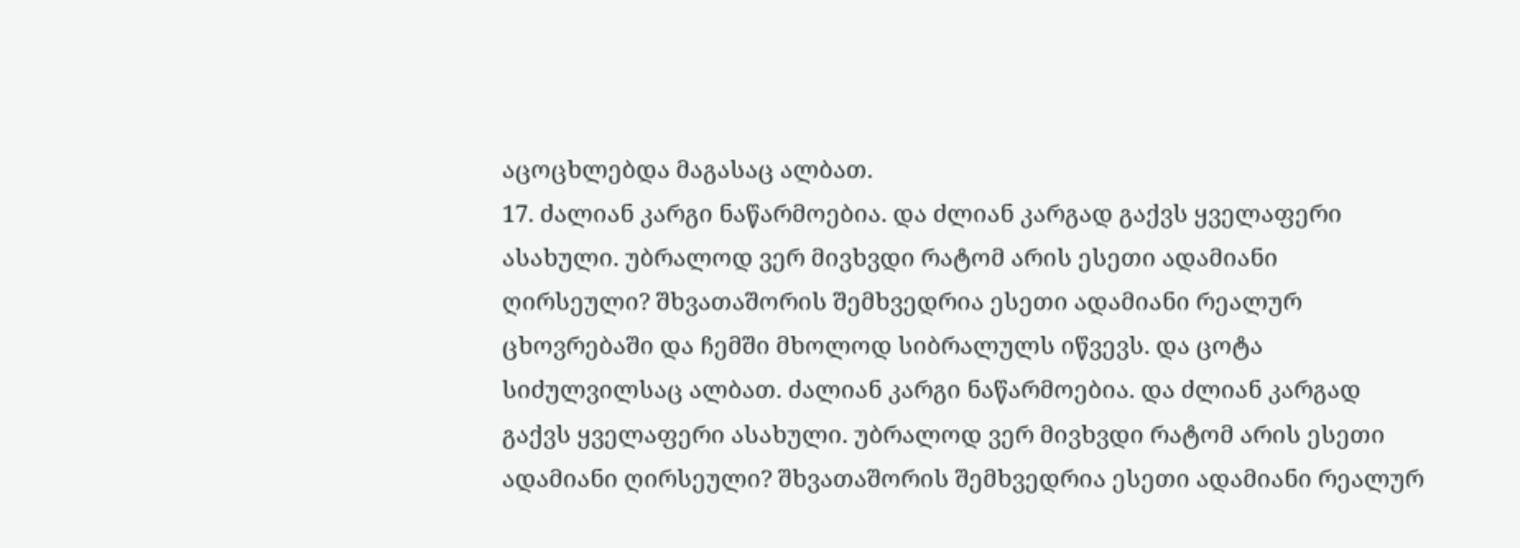აცოცხლებდა მაგასაც ალბათ.
17. ძალიან კარგი ნაწარმოებია. და ძლიან კარგად გაქვს ყველაფერი ასახული. უბრალოდ ვერ მივხვდი რატომ არის ესეთი ადამიანი ღირსეული? შხვათაშორის შემხვედრია ესეთი ადამიანი რეალურ ცხოვრებაში და ჩემში მხოლოდ სიბრალულს იწვევს. და ცოტა სიძულვილსაც ალბათ. ძალიან კარგი ნაწარმოებია. და ძლიან კარგად გაქვს ყველაფერი ასახული. უბრალოდ ვერ მივხვდი რატომ არის ესეთი ადამიანი ღირსეული? შხვათაშორის შემხვედრია ესეთი ადამიანი რეალურ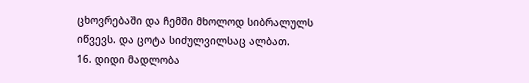ცხოვრებაში და ჩემში მხოლოდ სიბრალულს იწვევს. და ცოტა სიძულვილსაც ალბათ.
16. დიდი მადლობა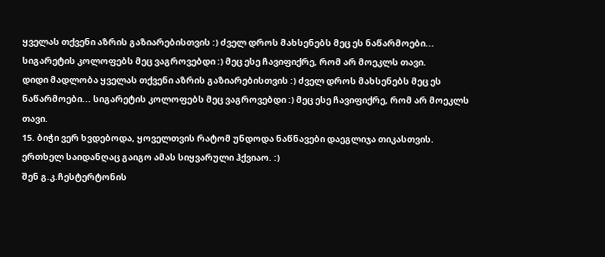ყველას თქვენი აზრის გაზიარებისთვის :) ძველ დროს მახსენებს მეც ეს ნაწარმოები... სიგარეტის კოლოფებს მეც ვაგროვებდი :) მეც ესე ჩავიფიქრე, რომ არ მოეკლს თავი.
დიდი მადლობა ყველას თქვენი აზრის გაზიარებისთვის :) ძველ დროს მახსენებს მეც ეს ნაწარმოები... სიგარეტის კოლოფებს მეც ვაგროვებდი :) მეც ესე ჩავიფიქრე, რომ არ მოეკლს თავი.
15. ბიჭი ვერ ხვდებოდა, ყოველთვის რატომ უნდოდა ნაწნავები დაეგლიჯა თიკასთვის. ერთხელ საიდანღაც გაიგო ამას სიყვარული ჰქვიაო. :)
შენ გ.კ.ჩესტერტონის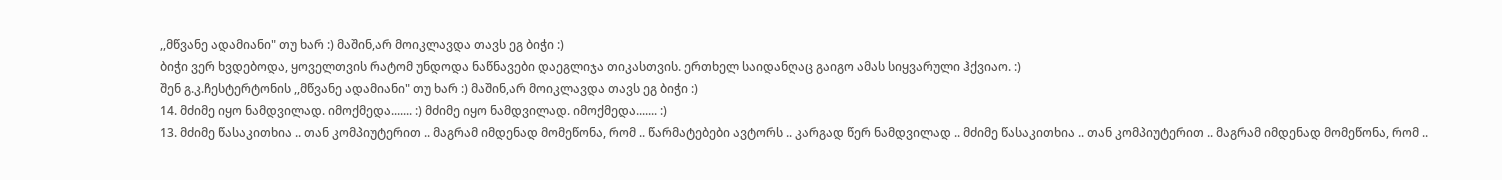,,მწვანე ადამიანი" თუ ხარ :) მაშინ,არ მოიკლავდა თავს ეგ ბიჭი :)
ბიჭი ვერ ხვდებოდა, ყოველთვის რატომ უნდოდა ნაწნავები დაეგლიჯა თიკასთვის. ერთხელ საიდანღაც გაიგო ამას სიყვარული ჰქვიაო. :)
შენ გ.კ.ჩესტერტონის ,,მწვანე ადამიანი" თუ ხარ :) მაშინ,არ მოიკლავდა თავს ეგ ბიჭი :)
14. მძიმე იყო ნამდვილად. იმოქმედა....... :) მძიმე იყო ნამდვილად. იმოქმედა....... :)
13. მძიმე წასაკითხია .. თან კომპიუტერით .. მაგრამ იმდენად მომეწონა, რომ .. წარმატებები ავტორს .. კარგად წერ ნამდვილად .. მძიმე წასაკითხია .. თან კომპიუტერით .. მაგრამ იმდენად მომეწონა, რომ ..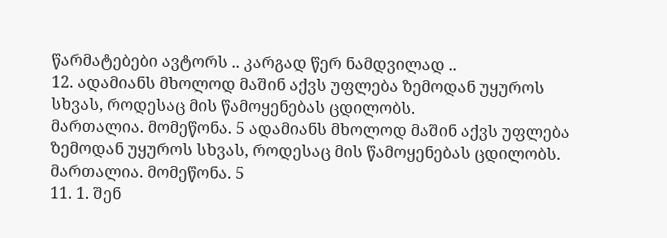წარმატებები ავტორს .. კარგად წერ ნამდვილად ..
12. ადამიანს მხოლოდ მაშინ აქვს უფლება ზემოდან უყუროს სხვას, როდესაც მის წამოყენებას ცდილობს.
მართალია. მომეწონა. 5 ადამიანს მხოლოდ მაშინ აქვს უფლება ზემოდან უყუროს სხვას, როდესაც მის წამოყენებას ცდილობს.
მართალია. მომეწონა. 5
11. 1. შენ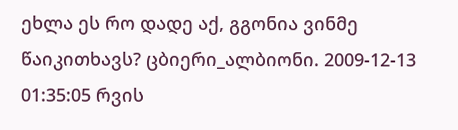ეხლა ეს რო დადე აქ, გგონია ვინმე წაიკითხავს? ცბიერი_ალბიონი. 2009-12-13 01:35:05 რვის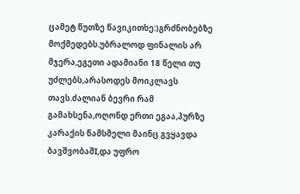ცამეტ წუთზე წავიკითხე:)გრძნობებზე მოქმედებს.უბრალოდ ფინალის არ მჯერა,ეგეთი ადამიანი 18 წელი თუ უძლებს,არასოდეს მოიკლავს თავს.ძალიან ბევრი რამ გამახსენა,ოღონდ ერთი ეგაა,პურზე კარაქის წამსმელი მაინც გვყავდა ბავშვობაშI,და უფრო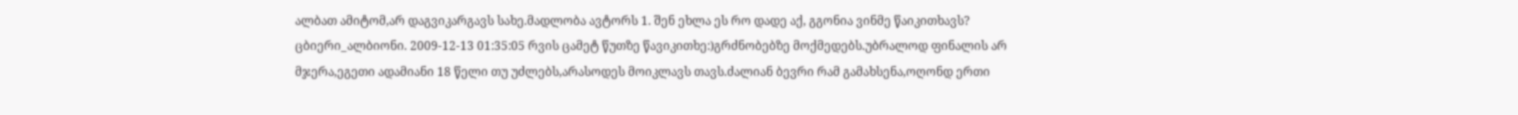ალბათ ამიტომ,არ დაგვიკარგავს სახე.მადლობა ავტორს 1. შენ ეხლა ეს რო დადე აქ, გგონია ვინმე წაიკითხავს? ცბიერი_ალბიონი. 2009-12-13 01:35:05 რვის ცამეტ წუთზე წავიკითხე:)გრძნობებზე მოქმედებს.უბრალოდ ფინალის არ მჯერა,ეგეთი ადამიანი 18 წელი თუ უძლებს,არასოდეს მოიკლავს თავს.ძალიან ბევრი რამ გამახსენა,ოღონდ ერთი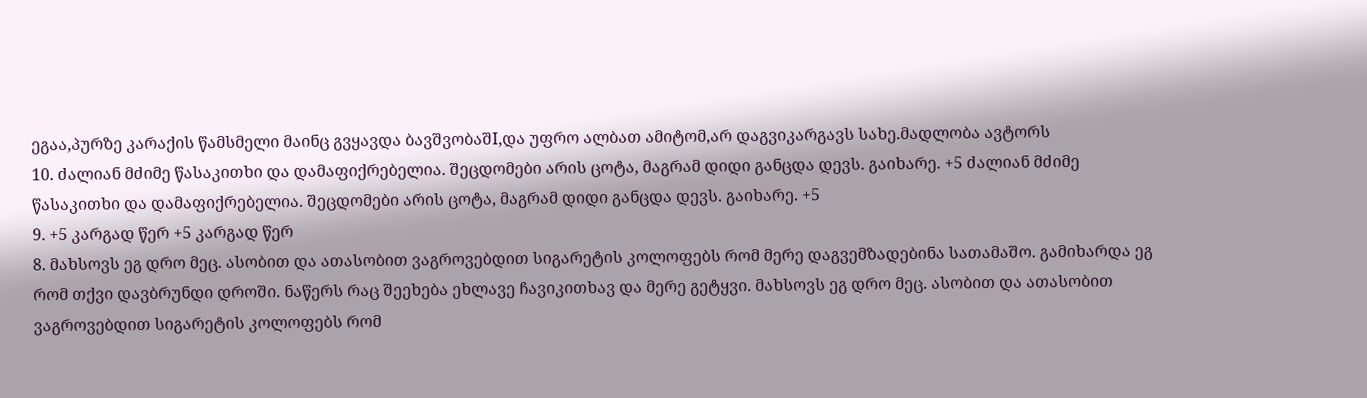ეგაა,პურზე კარაქის წამსმელი მაინც გვყავდა ბავშვობაშI,და უფრო ალბათ ამიტომ,არ დაგვიკარგავს სახე.მადლობა ავტორს
10. ძალიან მძიმე წასაკითხი და დამაფიქრებელია. შეცდომები არის ცოტა, მაგრამ დიდი განცდა დევს. გაიხარე. +5 ძალიან მძიმე წასაკითხი და დამაფიქრებელია. შეცდომები არის ცოტა, მაგრამ დიდი განცდა დევს. გაიხარე. +5
9. +5 კარგად წერ +5 კარგად წერ
8. მახსოვს ეგ დრო მეც. ასობით და ათასობით ვაგროვებდით სიგარეტის კოლოფებს რომ მერე დაგვემზადებინა სათამაშო. გამიხარდა ეგ რომ თქვი დავბრუნდი დროში. ნაწერს რაც შეეხება ეხლავე ჩავიკითხავ და მერე გეტყვი. მახსოვს ეგ დრო მეც. ასობით და ათასობით ვაგროვებდით სიგარეტის კოლოფებს რომ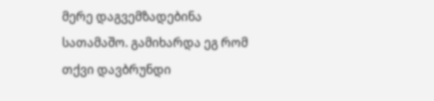მერე დაგვემზადებინა სათამაშო. გამიხარდა ეგ რომ თქვი დავბრუნდი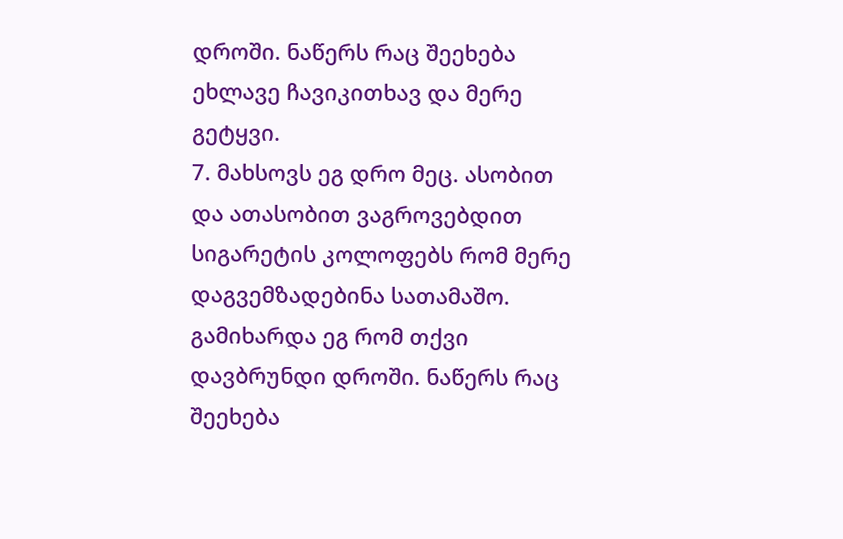დროში. ნაწერს რაც შეეხება ეხლავე ჩავიკითხავ და მერე გეტყვი.
7. მახსოვს ეგ დრო მეც. ასობით და ათასობით ვაგროვებდით სიგარეტის კოლოფებს რომ მერე დაგვემზადებინა სათამაშო. გამიხარდა ეგ რომ თქვი დავბრუნდი დროში. ნაწერს რაც შეეხება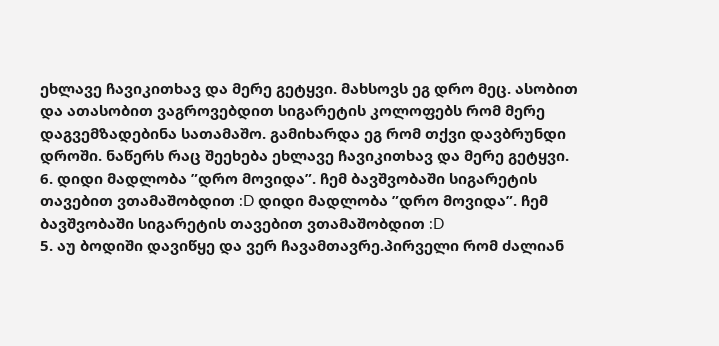ეხლავე ჩავიკითხავ და მერე გეტყვი. მახსოვს ეგ დრო მეც. ასობით და ათასობით ვაგროვებდით სიგარეტის კოლოფებს რომ მერე დაგვემზადებინა სათამაშო. გამიხარდა ეგ რომ თქვი დავბრუნდი დროში. ნაწერს რაც შეეხება ეხლავე ჩავიკითხავ და მერე გეტყვი.
6. დიდი მადლობა ”დრო მოვიდა”. ჩემ ბავშვობაში სიგარეტის თავებით ვთამაშობდით :D დიდი მადლობა ”დრო მოვიდა”. ჩემ ბავშვობაში სიგარეტის თავებით ვთამაშობდით :D
5. აუ ბოდიში დავიწყე და ვერ ჩავამთავრე.პირველი რომ ძალიან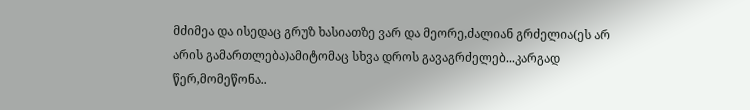მძიმეა და ისედაც გრუზ ხასიათზე ვარ და მეორე,ძალიან გრძელია(ეს არ არის გამართლება)ამიტომაც სხვა დროს გავაგრძელებ...კარგად წერ,მომეწონა..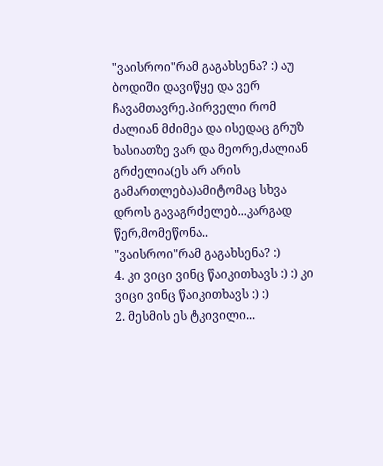"ვაისროი"რამ გაგახსენა? :) აუ ბოდიში დავიწყე და ვერ ჩავამთავრე.პირველი რომ ძალიან მძიმეა და ისედაც გრუზ ხასიათზე ვარ და მეორე,ძალიან გრძელია(ეს არ არის გამართლება)ამიტომაც სხვა დროს გავაგრძელებ...კარგად წერ,მომეწონა..
"ვაისროი"რამ გაგახსენა? :)
4. კი ვიცი ვინც წაიკითხავს :) :) კი ვიცი ვინც წაიკითხავს :) :)
2. მესმის ეს ტკივილი...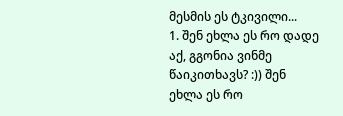მესმის ეს ტკივილი...
1. შენ ეხლა ეს რო დადე აქ, გგონია ვინმე წაიკითხავს? :)) შენ ეხლა ეს რო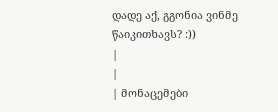დადე აქ, გგონია ვინმე წაიკითხავს? :))
|
|
| მონაცემები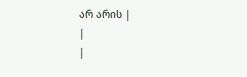არ არის |
|
|